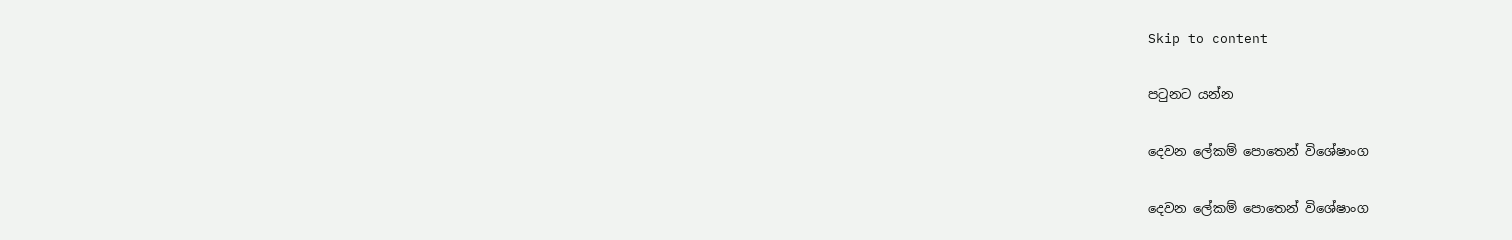Skip to content

පටුනට යන්න

දෙවන ලේකම් පොතෙන් විශේෂාංග

දෙවන ලේකම් පොතෙන් විශේෂාංග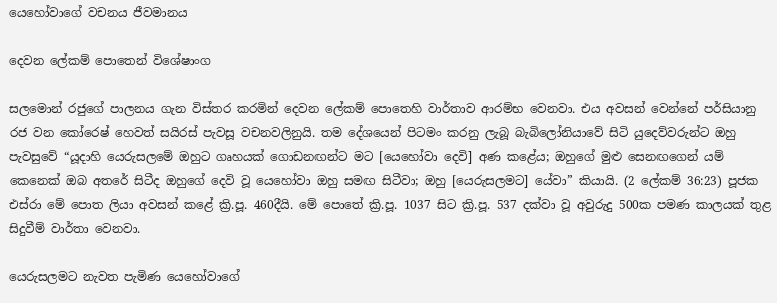යෙහෝවාගේ වචනය ජීවමානය

දෙවන ලේකම් පොතෙන් විශේෂාංග

සලමොන් රජුගේ පාලනය ගැන විස්තර කරමින් දෙවන ලේකම් පොතෙහි වාර්තාව ආරම්භ වෙනවා. එය අවසන් වෙන්නේ පර්සියානු රජ වන කෝරෙෂ් හෙවත් සයිරස් පැවසූ වචනවලිනුයි. තම දේශයෙන් පිටමං කරනු ලැබූ බැබිලෝනියාවේ සිටි යුදෙව්වරුන්ට ඔහු පැවසුවේ “යූදාහි යෙරුසලමේ ඔහුට ගෘහයක් ගොඩනඟන්ට මට [යෙහෝවා දෙවි] අණ කළේය; ඔහුගේ මුළු සෙනඟගෙන් යම් කෙනෙක් ඔබ අතරේ සිටීද ඔහුගේ දෙවි වූ යෙහෝවා ඔහු සමඟ සිටීවා; ඔහු [යෙරුසලමට] යේවා” කියායි. (2 ලේකම් 36:23) පූජක එස්රා මේ පොත ලියා අවසන් කළේ ක්‍රි.පූ. 460දීයි. මේ පොතේ ක්‍රි.පූ. 1037 සිට ක්‍රි.පූ. 537 දක්වා වූ අවුරුදු 500ක පමණ කාලයක් තුළ සිදුවීම් වාර්තා වෙනවා.

යෙරුසලමට නැවත පැමිණ යෙහෝවාගේ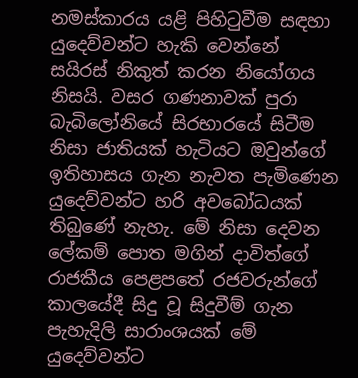නමස්කාරය යළි පිහිටුවීම සඳහා යුදෙව්වන්ට හැකි වෙන්නේ සයිරස් නිකුත් කරන නියෝගය නිසයි. වසර ගණනාවක් පුරා බැබිලෝනියේ සිරභාරයේ සිටීම නිසා ජාතියක් හැටියට ඔවුන්ගේ ඉතිහාසය ගැන නැවත පැමිණෙන යුදෙව්වන්ට හරි අවබෝධයක් තිබුණේ නැහැ. මේ නිසා දෙවන ලේකම් පොත මගින් දාවිත්ගේ රාජකීය පෙළපතේ රජවරුන්ගේ කාලයේදී සිදු වූ සිදුවීම් ගැන පැහැදිලි සාරාංශයක් මේ යුදෙව්වන්ට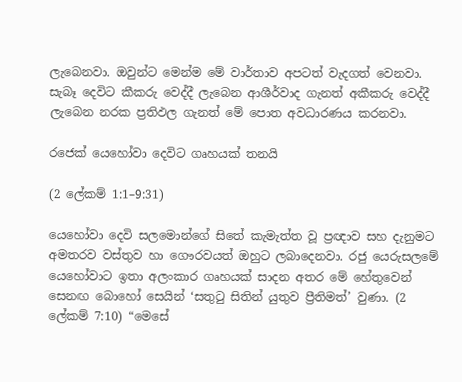ලැබෙනවා. ඔවුන්ට මෙන්ම මේ වාර්තාව අපටත් වැදගත් වෙනවා. සැබෑ දෙවිට කීකරු වෙද්දී ලැබෙන ආශීර්වාද ගැනත් අකීකරු වෙද්දී ලැබෙන නරක ප්‍රතිඵල ගැනත් මේ පොත අවධාරණය කරනවා.

රජෙක් යෙහෝවා දෙවිට ගෘහයක් තනයි

(2 ලේකම් 1:1–9:31)

යෙහෝවා දෙවි සලමොන්ගේ සිතේ කැමැත්ත වූ ප්‍රඥාව සහ දැනුමට අමතරව වස්තුව හා ගෞරවයත් ඔහුට ලබාදෙනවා. රජු යෙරුසලමේ යෙහෝවාට ඉතා අලංකාර ගෘහයක් සාදන අතර මේ හේතුවෙන් සෙනඟ බොහෝ සෙයින් ‘සතුටු සිතින් යුතුව ප්‍රීතිමත්’ වුණා. (2 ලේකම් 7:10) “මෙසේ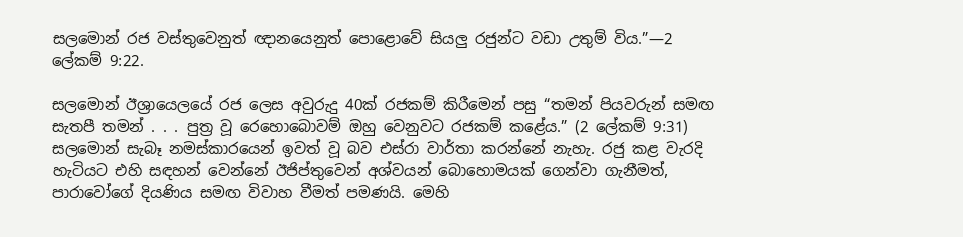සලමොන් රජ වස්තුවෙනුත් ඥානයෙනුත් පොළොවේ සියලු රජුන්ට වඩා උතුම් විය.”—2 ලේකම් 9:22.

සලමොන් ඊශ්‍රායෙලයේ රජ ලෙස අවුරුදු 40ක් රජකම් කිරීමෙන් පසු “තමන් පියවරුන් සමඟ සැතපී තමන් . . . පුත්‍ර වූ රෙහොබොවම් ඔහු වෙනුවට රජකම් කළේය.” (2 ලේකම් 9:31) සලමොන් සැබෑ නමස්කාරයෙන් ඉවත් වූ බව එස්රා වාර්තා කරන්නේ නැහැ. රජු කළ වැරදි හැටියට එහි සඳහන් වෙන්නේ ඊජිප්තුවෙන් අශ්වයන් බොහොමයක් ගෙන්වා ගැනීමත්, පාරාවෝගේ දියණිය සමඟ විවාහ වීමත් පමණයි. මෙහි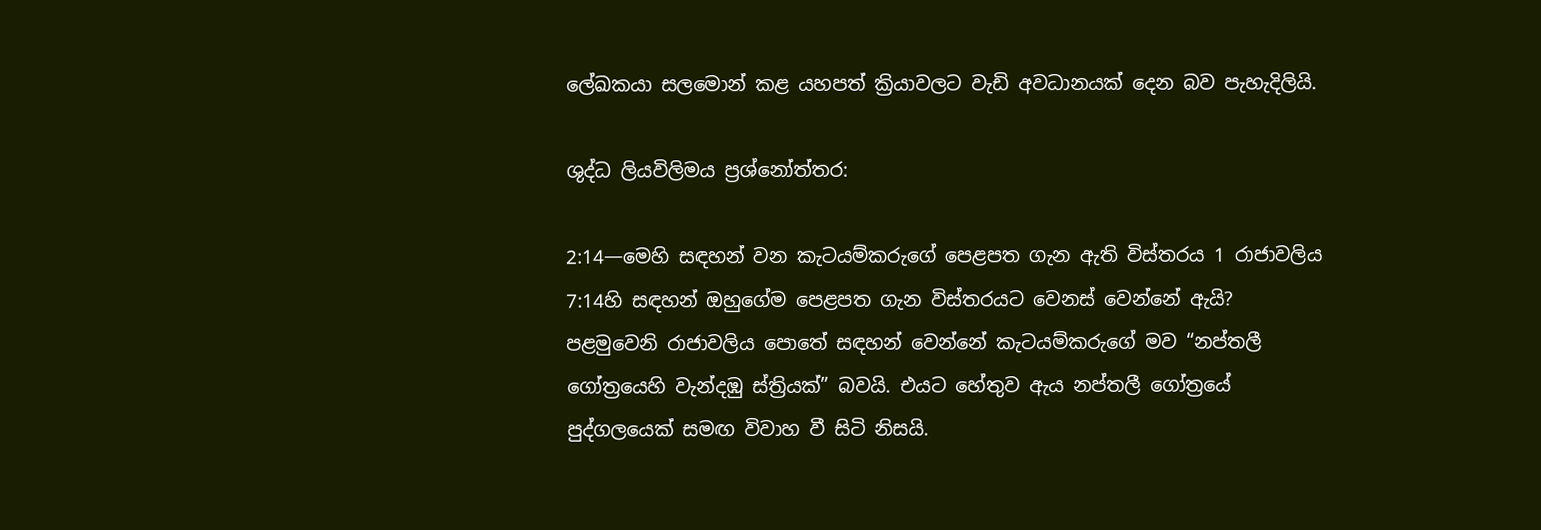ලේඛකයා සලමොන් කළ යහපත් ක්‍රියාවලට වැඩි අවධානයක් දෙන බව පැහැදිලියි.

ශුද්ධ ලියවිලිමය ප්‍රශ්නෝත්තර:

2:14—මෙහි සඳහන් වන කැටයම්කරුගේ පෙළපත ගැන ඇති විස්තරය 1 රාජාවලිය 7:14හි සඳහන් ඔහුගේම පෙළපත ගැන විස්තරයට වෙනස් වෙන්නේ ඇයි? පළමුවෙනි රාජාවලිය පොතේ සඳහන් වෙන්නේ කැටයම්කරුගේ මව “නප්තලී ගෝත්‍රයෙහි වැන්දඹු ස්ත්‍රියක්” බවයි. එයට හේතුව ඇය නප්තලී ගෝත්‍රයේ පුද්ගලයෙක් සමඟ විවාහ වී සිටි නිසයි.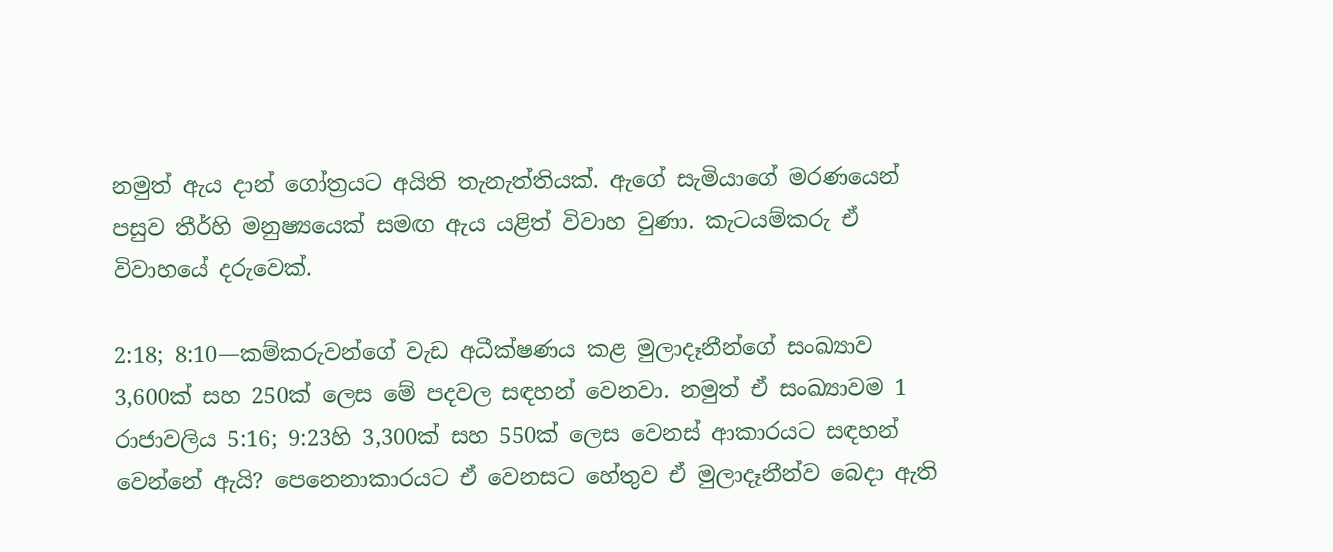නමුත් ඇය දාන් ගෝත්‍රයට අයිති තැනැත්තියක්. ඇගේ සැමියාගේ මරණයෙන් පසුව තීර්හි මනුෂ්‍යයෙක් සමඟ ඇය යළිත් විවාහ වුණා. කැටයම්කරු ඒ විවාහයේ දරුවෙක්.

2:18; 8:10—කම්කරුවන්ගේ වැඩ අධීක්ෂණය කළ මුලාදෑනීන්ගේ සංඛ්‍යාව 3,600ක් සහ 250ක් ලෙස මේ පදවල සඳහන් වෙනවා. නමුත් ඒ සංඛ්‍යාවම 1 රාජාවලිය 5:16; 9:23හි 3,300ක් සහ 550ක් ලෙස වෙනස් ආකාරයට සඳහන් වෙන්නේ ඇයි? පෙනෙනාකාරයට ඒ වෙනසට හේතුව ඒ මුලාදෑනීන්ව බෙදා ඇති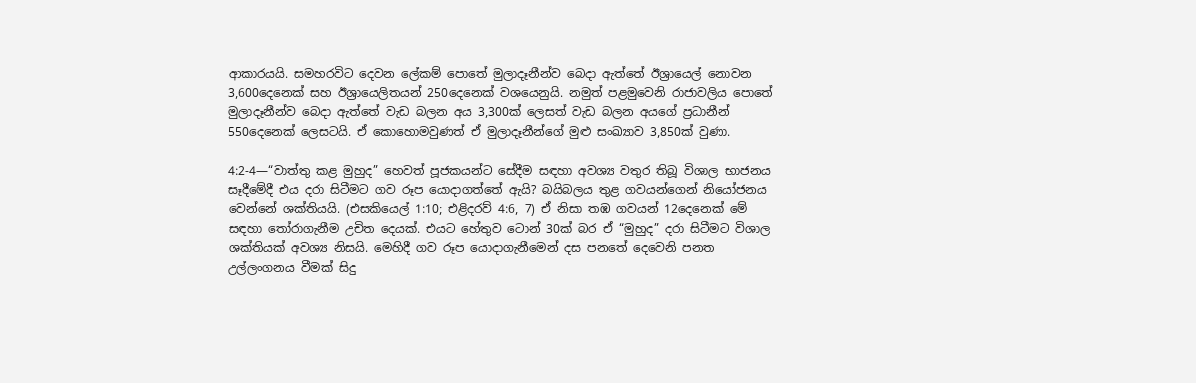ආකාරයයි. සමහරවිට දෙවන ලේකම් පොතේ මුලාදෑනීන්ව බෙදා ඇත්තේ ඊශ්‍රායෙල් නොවන 3,600දෙනෙක් සහ ඊශ්‍රායෙලිතයන් 250දෙනෙක් වශයෙනුයි. නමුත් පළමුවෙනි රාජාවලිය පොතේ මුලාදෑනීන්ව බෙදා ඇත්තේ වැඩ බලන අය 3,300ක් ලෙසත් වැඩ බලන අයගේ ප්‍රධානීන් 550දෙනෙක් ලෙසටයි. ඒ කොහොමවුණත් ඒ මුලාදෑනීන්ගේ මුළු සංඛ්‍යාව 3,850ක් වුණා.

4:2-4—“වාත්තු කළ මුහුද” හෙවත් පූජකයන්ට සේදීම සඳහා අවශ්‍ය වතුර තිබූ විශාල භාජනය සෑදීමේදී එය දරා සිටීමට ගව රූප යොදාගත්තේ ඇයි? බයිබලය තුළ ගවයන්ගෙන් නියෝජනය වෙන්නේ ශක්තියයි. (එසකියෙල් 1:10; එළිදරව් 4:6, 7) ඒ නිසා තඹ ගවයන් 12දෙනෙක් මේ සඳහා තෝරාගැනීම උචිත දෙයක්. එයට හේතුව ටොන් 30ක් බර ඒ “මුහුද” දරා සිටීමට විශාල ශක්තියක් අවශ්‍ය නිසයි. මෙහිදී ගව රූප යොදාගැනීමෙන් දස පනතේ දෙවෙනි පනත උල්ලංගනය වීමක් සිදු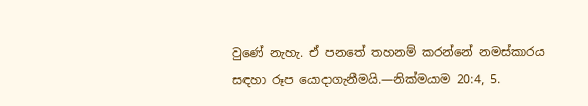වුණේ නැහැ. ඒ පනතේ තහනම් කරන්නේ නමස්කාරය සඳහා රූප යොදාගැනීමයි.—නික්මයාම 20:4, 5.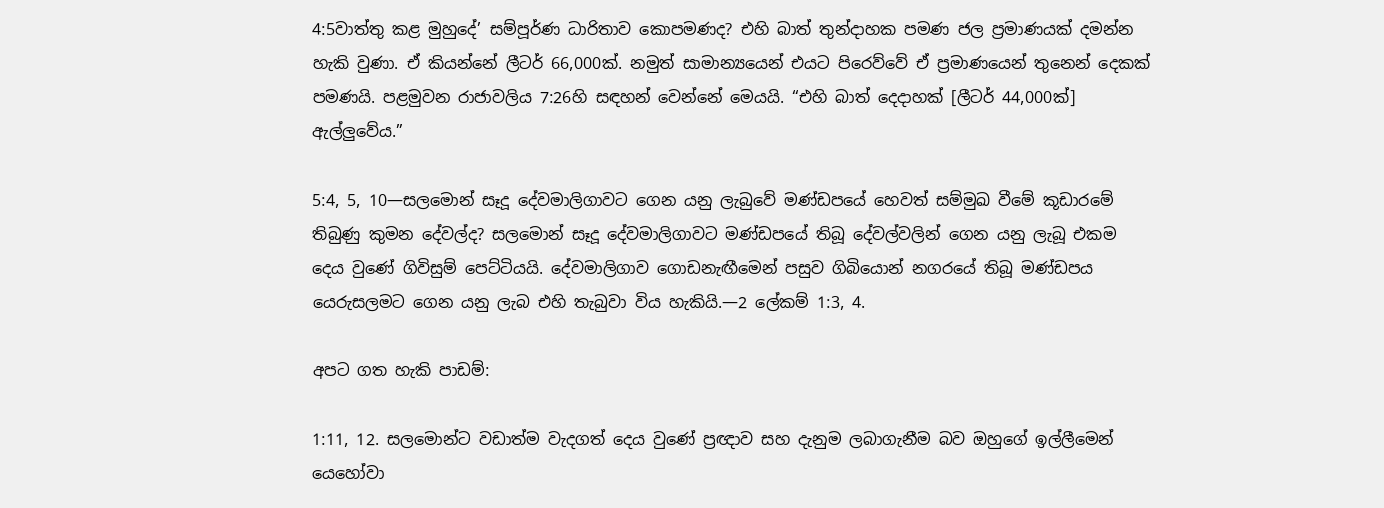4:5වාත්තු කළ මුහුදේ’ සම්පූර්ණ ධාරිතාව කොපමණද? එහි බාත් තුන්දාහක පමණ ජල ප්‍රමාණයක් දමන්න හැකි වුණා. ඒ කියන්නේ ලීටර් 66,000ක්. නමුත් සාමාන්‍යයෙන් එයට පිරෙව්වේ ඒ ප්‍රමාණයෙන් තුනෙන් දෙකක් පමණයි. පළමුවන රාජාවලිය 7:26හි සඳහන් වෙන්නේ මෙයයි. “එහි බාත් දෙදාහක් [ලීටර් 44,000ක්] ඇල්ලුවේය.”

5:4, 5, 10—සලමොන් සෑදූ දේවමාලිගාවට ගෙන යනු ලැබුවේ මණ්ඩපයේ හෙවත් සම්මුඛ වීමේ කූඩාරමේ තිබුණු කුමන දේවල්ද? සලමොන් සෑදූ දේවමාලිගාවට මණ්ඩපයේ තිබූ දේවල්වලින් ගෙන යනු ලැබූ එකම දෙය වුණේ ගිවිසුම් පෙට්ටියයි. දේවමාලිගාව ගොඩනැඟීමෙන් පසුව ගිබියොන් නගරයේ තිබූ මණ්ඩපය යෙරුසලමට ගෙන යනු ලැබ එහි තැබුවා විය හැකියි.—2 ලේකම් 1:3, 4.

අපට ගත හැකි පාඩම්:

1:11, 12. සලමොන්ට වඩාත්ම වැදගත් දෙය වුණේ ප්‍රඥාව සහ දැනුම ලබාගැනීම බව ඔහුගේ ඉල්ලීමෙන් යෙහෝවා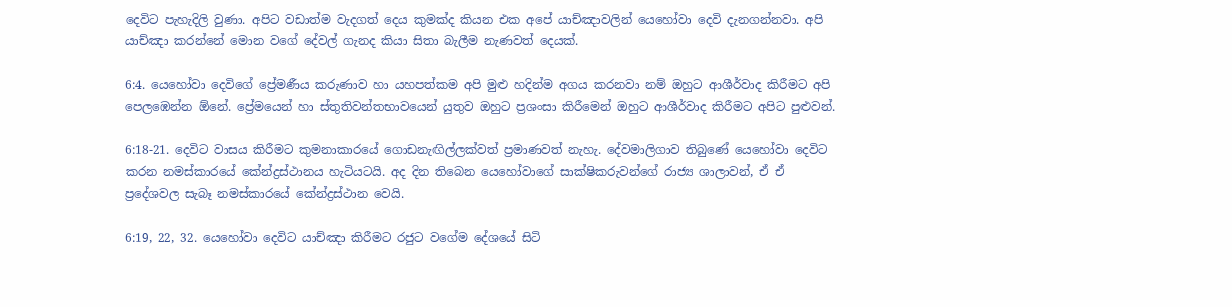දෙවිට පැහැදිලි වුණා. අපිට වඩාත්ම වැදගත් දෙය කුමක්ද කියන එක අපේ යාච්ඤාවලින් යෙහෝවා දෙවි දැනගන්නවා. අපි යාච්ඤා කරන්නේ මොන වගේ දේවල් ගැනද කියා සිතා බැලීම නැණවත් දෙයක්.

6:4. යෙහෝවා දෙවිගේ ප්‍රේමණීය කරුණාව හා යහපත්කම අපි මුළු හදින්ම අගය කරනවා නම් ඔහුට ආශීර්වාද කිරීමට අපි පෙලඹෙන්න ඕනේ. ප්‍රේමයෙන් හා ස්තුතිවන්තභාවයෙන් යුතුව ඔහුට ප්‍රශංසා කිරීමෙන් ඔහුට ආශීර්වාද කිරීමට අපිට පුළුවන්.

6:18-21. දෙවිට වාසය කිරීමට කුමනාකාරයේ ගොඩනැඟිල්ලක්වත් ප්‍රමාණවත් නැහැ. දේවමාලිගාව තිබුණේ යෙහෝවා දෙවිට කරන නමස්කාරයේ කේන්ද්‍රස්ථානය හැටියටයි. අද දින තිබෙන යෙහෝවාගේ සාක්ෂිකරුවන්ගේ රාජ්‍ය ශාලාවන්, ඒ ඒ ප්‍රදේශවල සැබෑ නමස්කාරයේ කේන්ද්‍රස්ථාන වෙයි.

6:19, 22, 32. යෙහෝවා දෙවිට යාච්ඤා කිරීමට රජුට වගේම දේශයේ සිටි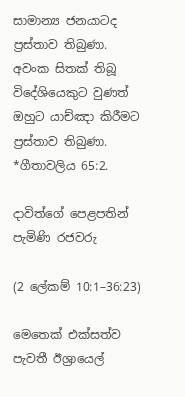සාමාන්‍ය ජනයාටද ප්‍රස්තාව තිබුණා. අවංක සිතක් තිබූ විදේශියෙකුට වුණත් ඔහුට යාච්ඤා කිරීමට ප්‍රස්තාව තිබුණා. *ගීතාවලිය 65:2.

දාවිත්ගේ පෙළපතින් පැමිණි රජවරු

(2 ලේකම් 10:1–36:23)

මෙතෙක් එක්සත්ව පැවතී ඊශ්‍රායෙල්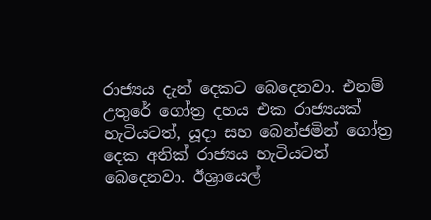රාජ්‍යය දැන් දෙකට බෙදෙනවා. එනම් උතුරේ ගෝත්‍ර දහය එක රාජ්‍යයක් හැටියටත්, යූදා සහ බෙන්ජමින් ගෝත්‍ර දෙක අනික් රාජ්‍යය හැටියටත් බෙදෙනවා. ඊශ්‍රායෙල්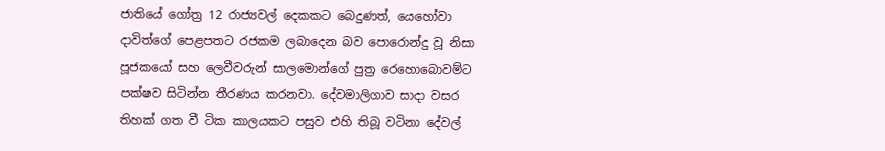ජාතියේ ගෝත්‍ර 12 රාජ්‍යවල් දෙකකට බෙදුණත්, යෙහෝවා දාවිත්ගේ පෙළපතට රජකම ලබාදෙන බව පොරොන්දු වූ නිසා පූජකයෝ සහ ලෙවීවරුන් සාලමොන්ගේ පුත්‍ර රෙහොබොවම්ට පක්ෂව සිටින්න තීරණය කරනවා. දේවමාලිගාව සාදා වසර තිහක් ගත වී ටික කාලයකට පසුව එහි තිබූ වටිනා දේවල්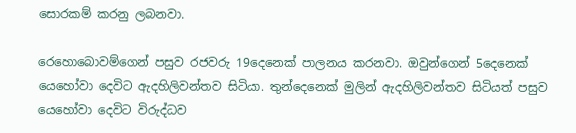සොරකම් කරනු ලබනවා.

රෙහොබොවම්ගෙන් පසුව රජවරු 19දෙනෙක් පාලනය කරනවා. ඔවුන්ගෙන් 5දෙනෙක් යෙහෝවා දෙවිට ඇදහිලිවන්තව සිටියා. තුන්දෙනෙක් මුලින් ඇදහිලිවන්තව සිටියත් පසුව යෙහෝවා දෙවිට විරුද්ධව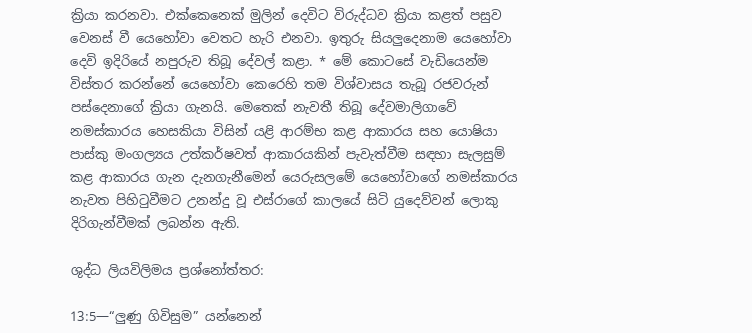ක්‍රියා කරනවා. එක්කෙනෙක් මුලින් දෙවිට විරුද්ධව ක්‍රියා කළත් පසුව වෙනස් වී යෙහෝවා වෙතට හැරි එනවා. ඉතුරු සියලුදෙනාම යෙහෝවා දෙවි ඉදිරියේ නපුරුව තිබූ දේවල් කළා. * මේ කොටසේ වැඩියෙන්ම විස්තර කරන්නේ යෙහෝවා කෙරෙහි තම විශ්වාසය තැබූ රජවරුන් පස්දෙනාගේ ක්‍රියා ගැනයි. මෙතෙක් නැවතී තිබූ දේවමාලිගාවේ නමස්කාරය හෙසකියා විසින් යළි ආරම්භ කළ ආකාරය සහ යොෂියා පාස්කු මංගල්‍යය උත්කර්ෂවත් ආකාරයකින් පැවැත්වීම සඳහා සැලසුම් කළ ආකාරය ගැන දැනගැනීමෙන් යෙරුසලමේ යෙහෝවාගේ නමස්කාරය නැවත පිහිටුවීමට උනන්දු වූ එස්රාගේ කාලයේ සිටි යුදෙව්වන් ලොකු දිරිගැන්වීමක් ලබන්න ඇති.

ශුද්ධ ලියවිලිමය ප්‍රශ්නෝත්තර:

13:5—“ලුණු ගිවිසුම” යන්නෙන්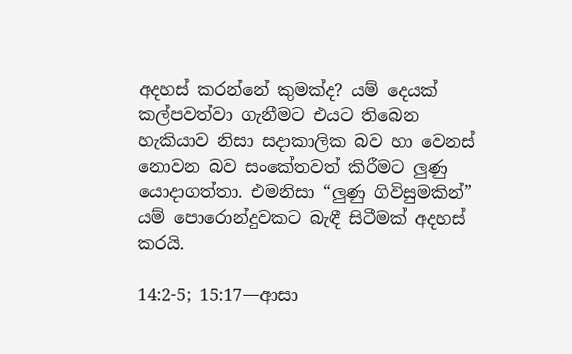අදහස් කරන්නේ කුමක්ද? යම් දෙයක් කල්පවත්වා ගැනීමට එයට තිබෙන හැකියාව නිසා සදාකාලික බව හා වෙනස් නොවන බව සංකේතවත් කිරීමට ලුණු යොදාගත්තා. එමනිසා “ලුණු ගිවිසුමකින්” යම් පොරොන්දුවකට බැඳී සිටීමක් අදහස් කරයි.

14:2-5; 15:17—ආසා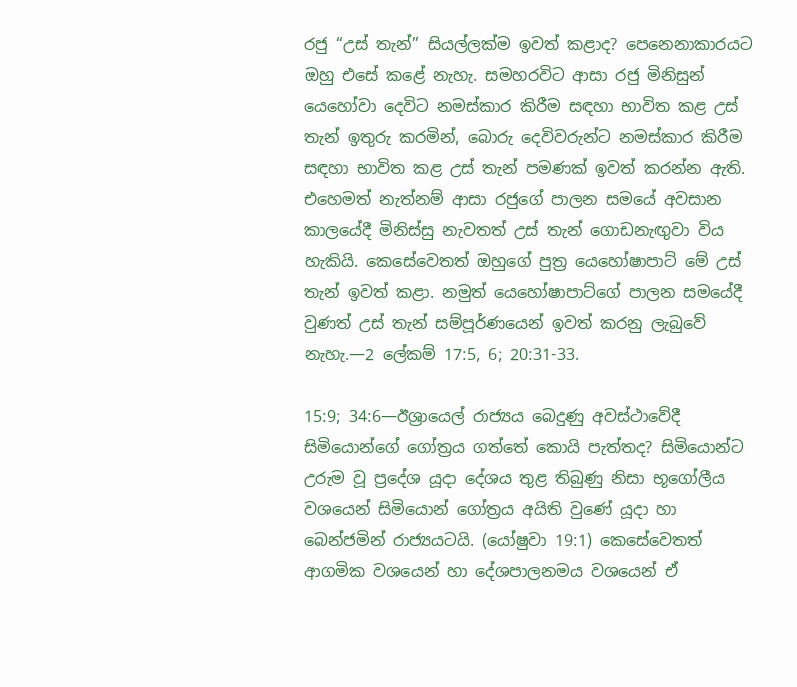රජු “උස් තැන්” සියල්ලක්ම ඉවත් කළාද? පෙනෙනාකාරයට ඔහු එසේ කළේ නැහැ. සමහරවිට ආසා රජු මිනිසුන් යෙහෝවා දෙවිට නමස්කාර කිරීම සඳහා භාවිත කළ උස් තැන් ඉතුරු කරමින්, බොරු දෙවිවරුන්ට නමස්කාර කිරීම සඳහා භාවිත කළ උස් තැන් පමණක් ඉවත් කරන්න ඇති. එහෙමත් නැත්නම් ආසා රජුගේ පාලන සමයේ අවසාන කාලයේදී මිනිස්සු නැවතත් උස් තැන් ගොඩනැඟුවා විය හැකියි. කෙසේවෙතත් ඔහුගේ පුත්‍ර යෙහෝෂාපාට් මේ උස් තැන් ඉවත් කළා. නමුත් යෙහෝෂාපාට්ගේ පාලන සමයේදී වුණත් උස් තැන් සම්පූර්ණයෙන් ඉවත් කරනු ලැබුවේ නැහැ.—2 ලේකම් 17:5, 6; 20:31-33.

15:9; 34:6—ඊශ්‍රායෙල් රාජ්‍යය බෙදුණු අවස්ථාවේදී සිමියොන්ගේ ගෝත්‍රය ගත්තේ කොයි පැත්තද? සිමියොන්ට උරුම වූ ප්‍රදේශ යූදා දේශය තුළ තිබුණු නිසා භූගෝලීය වශයෙන් සිමියොන් ගෝත්‍රය අයිති වුණේ යූදා හා බෙන්ජමින් රාජ්‍යයටයි. (යෝෂුවා 19:1) කෙසේවෙතත් ආගමික වශයෙන් හා දේශපාලනමය වශයෙන් ඒ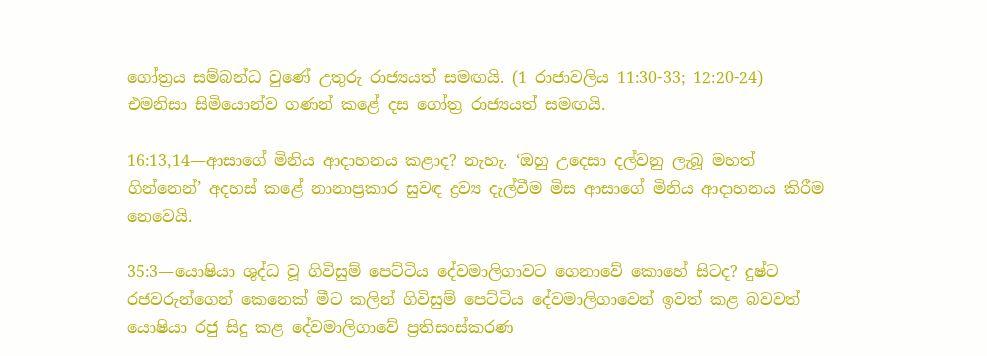ගෝත්‍රය සම්බන්ධ වුණේ උතුරු රාජ්‍යයත් සමඟයි. (1 රාජාවලිය 11:30-33; 12:20-24) එමනිසා සිමියොන්ව ගණන් කළේ දස ගෝත්‍ර රාජ්‍යයත් සමඟයි.

16:13,14—ආසාගේ මිනිය ආදාහනය කළාද? නැහැ. ‘ඔහු උදෙසා දල්වනු ලැබූ මහත් ගින්නෙන්’ අදහස් කළේ නානාප්‍රකාර සුවඳ ද්‍රව්‍ය දැල්වීම මිස ආසාගේ මිනිය ආදාහනය කිරීම නෙවෙයි.

35:3—යොෂියා ශුද්ධ වූ ගිවිසුම් පෙට්ටිය දේවමාලිගාවට ගෙනාවේ කොහේ සිටද? දුෂ්ට රජවරුන්ගෙන් කෙනෙක් මීට කලින් ගිවිසුම් පෙට්ටිය දේවමාලිගාවෙන් ඉවත් කළ බවවත් යොෂියා රජු සිදු කළ දේවමාලිගාවේ ප්‍රතිසංස්කරණ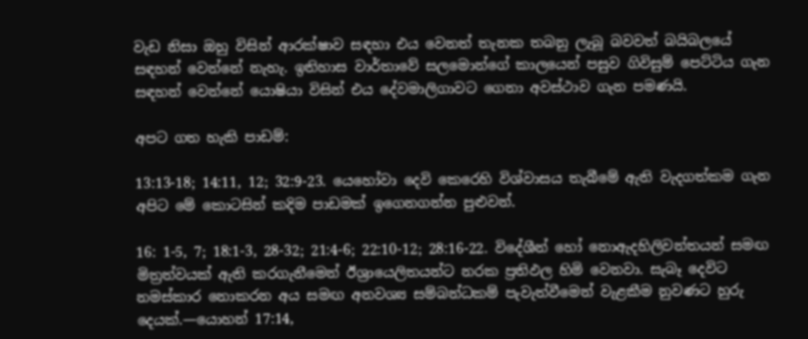වැඩ නිසා ඔහු විසින් ආරක්ෂාව සඳහා එය වෙනත් තැනක තබනු ලැබූ බවවත් බයිබලයේ සඳහන් වෙන්නේ නැහැ. ඉතිහාස වාර්තාවේ සලමොන්ගේ කාලයෙන් පසුව ගිවිසුම් පෙට්ටිය ගැන සඳහන් වෙන්නේ යොෂියා විසින් එය දේවමාලිගාවට ගෙනා අවස්ථාව ගැන පමණයි.

අපට ගත හැකි පාඩම්:

13:13-18; 14:11, 12; 32:9-23. යෙහෝවා දෙවි කෙරෙහි විශ්වාසය තැබීමේ ඇති වැදගත්කම ගැන අපිට මේ කොටසින් කදිම පාඩමක් ඉගෙනගන්න පුළුවන්.

16: 1-5, 7; 18:1-3, 28-32; 21:4-6; 22:10-12; 28:16-22. විදේශීන් හෝ නොඇදහිලිවන්තයන් සමඟ මිත්‍රත්වයක් ඇති කරගැනීමෙන් ඊශ්‍රායෙලිතයන්ට නරක ප්‍රතිඵල හිමි වෙනවා. සැබෑ දෙවිට නමස්කාර නොකරන අය සමඟ අනවශ්‍ය සම්බන්ධකම් පැවැත්වීමෙන් වැළකීම නුවණට හුරු දෙයක්.—යොහන් 17:14,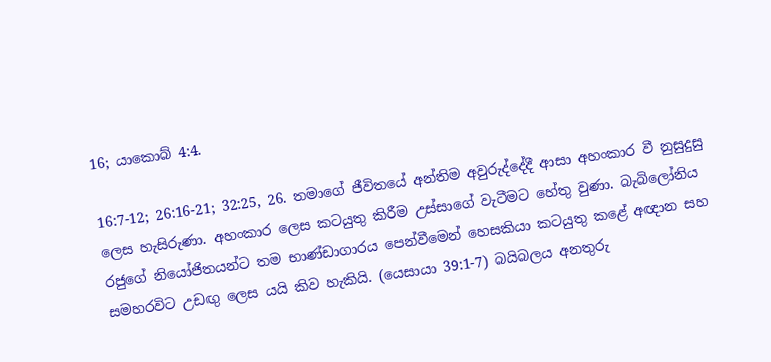16; යාකොබ් 4:4.

16:7-12; 26:16-21; 32:25, 26. තමාගේ ජීවිතයේ අන්තිම අවුරුද්දේදී ආසා අහංකාර වී නුසුදුසු ලෙස හැසිරුණා. අහංකාර ලෙස කටයුතු කිරීම උස්සාගේ වැටීමට හේතු වුණා. බැබිලෝනිය රජුගේ නියෝජිතයන්ට තම භාණ්ඩාගාරය පෙන්වීමෙන් හෙසකියා කටයුතු කළේ අඥාන සහ සමහරවිට උඩඟු ලෙස යයි කිව හැකියි. (යෙසායා 39:1-7) බයිබලය අනතුරු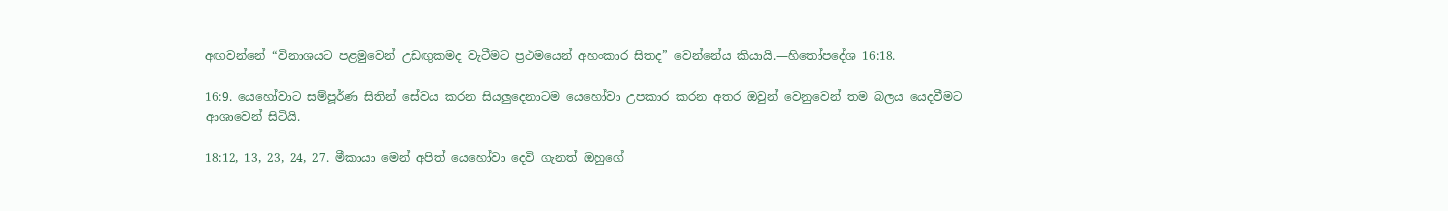අඟවන්නේ “විනාශයට පළමුවෙන් උඩඟුකමද වැටීමට ප්‍රථමයෙන් අහංකාර සිතද” වෙන්නේය කියායි.—හිතෝපදේශ 16:18.

16:9. යෙහෝවාට සම්පූර්ණ සිතින් සේවය කරන සියලුදෙනාටම යෙහෝවා උපකාර කරන අතර ඔවුන් වෙනුවෙන් තම බලය යෙදවීමට ආශාවෙන් සිටියි.

18:12, 13, 23, 24, 27. මීකායා මෙන් අපිත් යෙහෝවා දෙවි ගැනත් ඔහුගේ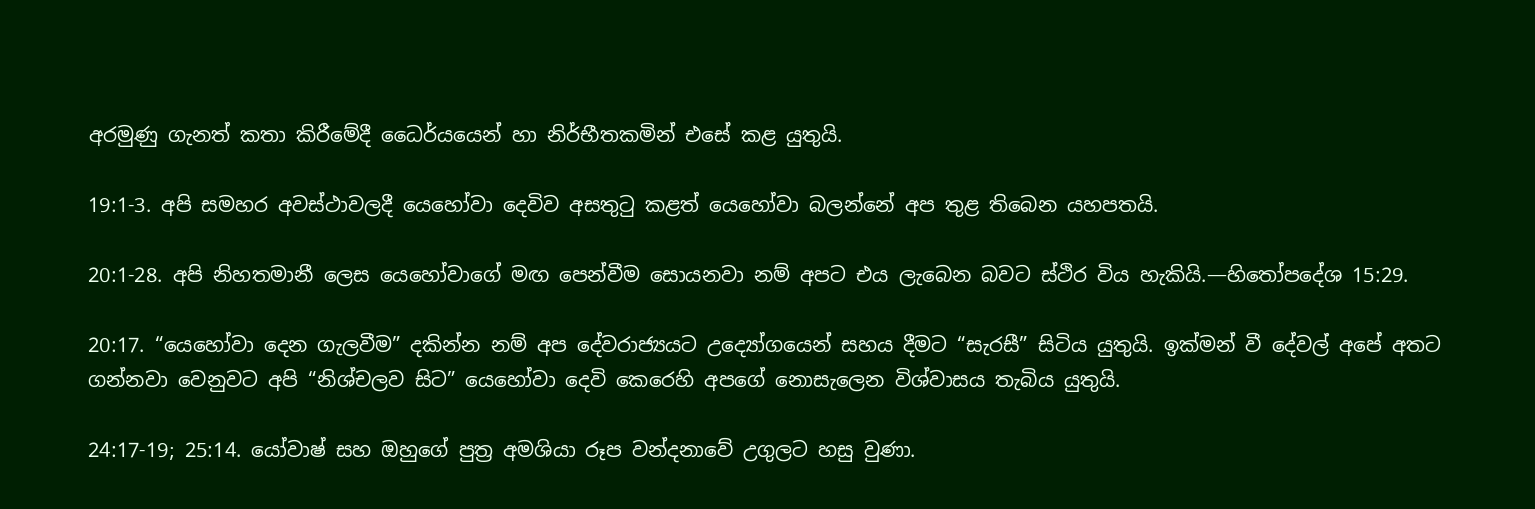අරමුණු ගැනත් කතා කිරීමේදී ධෛර්යයෙන් හා නිර්භීතකමින් එසේ කළ යුතුයි.

19:1-3. අපි සමහර අවස්ථාවලදී යෙහෝවා දෙවිව අසතුටු කළත් යෙහෝවා බලන්නේ අප තුළ තිබෙන යහපතයි.

20:1-28. අපි නිහතමානී ලෙස යෙහෝවාගේ මඟ පෙන්වීම සොයනවා නම් අපට එය ලැබෙන බවට ස්ථිර විය හැකියි.—හිතෝපදේශ 15:29.

20:17. “යෙහෝවා දෙන ගැලවීම” දකින්න නම් අප දේවරාජ්‍යයට උද්‍යෝගයෙන් සහය දීමට “සැරසී” සිටිය යුතුයි. ඉක්මන් වී දේවල් අපේ අතට ගන්නවා වෙනුවට අපි “නිශ්චලව සිට” යෙහෝවා දෙවි කෙරෙහි අපගේ නොසැලෙන විශ්වාසය තැබිය යුතුයි.

24:17-19; 25:14. යෝවාෂ් සහ ඔහුගේ පුත්‍ර අමශියා රූප වන්දනාවේ උගුලට හසු වුණා.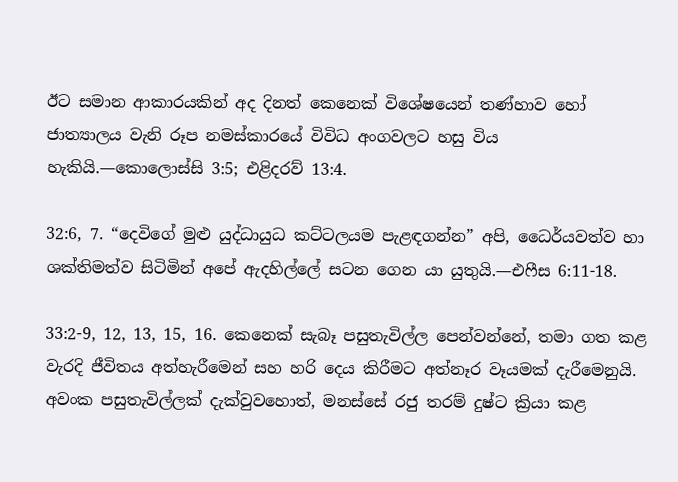ඊට සමාන ආකාරයකින් අද දිනත් කෙනෙක් විශේෂයෙන් තණ්හාව හෝ ජාත්‍යාලය වැනි රූප නමස්කාරයේ විවිධ අංගවලට හසු විය හැකියි.—කොලොස්සි 3:5; එළිදරව් 13:4.

32:6, 7. “දෙවිගේ මුළු යුද්ධායුධ කට්ටලයම පැළඳගන්න” අපි, ධෛර්යවත්ව හා ශක්තිමත්ව සිටිමින් අපේ ඇදහිල්ලේ සටන ගෙන යා යුතුයි.—එෆීස 6:11-18.

33:2-9, 12, 13, 15, 16. කෙනෙක් සැබෑ පසුතැවිල්ල පෙන්වන්නේ, තමා ගත කළ වැරදි ජීවිතය අත්හැරීමෙන් සහ හරි දෙය කිරීමට අත්නෑර වෑයමක් දැරීමෙනුයි. අවංක පසුතැවිල්ලක් දැක්වුවහොත්, මනස්සේ රජු තරම් දුෂ්ට ක්‍රියා කළ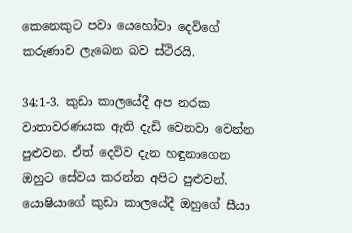කෙනෙකුට පවා යෙහෝවා දෙවිගේ කරුණාව ලැබෙන බව ස්ථිරයි.

34:1-3. කුඩා කාලයේදී අප නරක වාතාවරණයක ඇති දැඩි වෙනවා වෙන්න පුළුවන. ඒත් දෙවිව දැන හඳුනාගෙන ඔහුට සේවය කරන්න අපිට පුළුවන්. යොෂියාගේ කුඩා කාලයේදී ඔහුගේ සීයා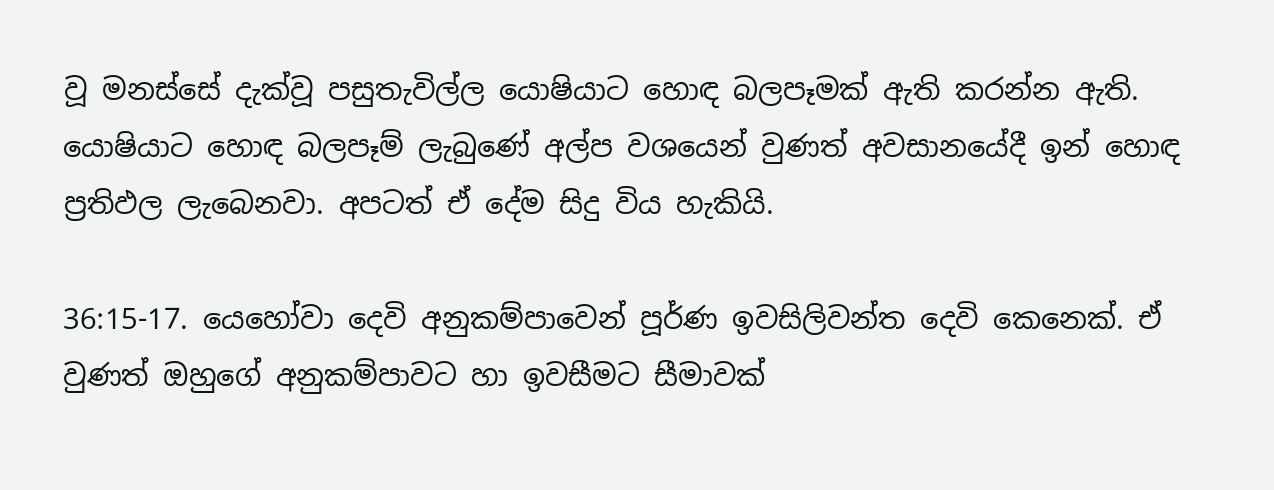වූ මනස්සේ දැක්වූ පසුතැවිල්ල යොෂියාට හොඳ බලපෑමක් ඇති කරන්න ඇති. යොෂියාට හොඳ බලපෑම් ලැබුණේ අල්ප වශයෙන් වුණත් අවසානයේදී ඉන් හොඳ ප්‍රතිඵල ලැබෙනවා. අපටත් ඒ දේම සිදු විය හැකියි.

36:15-17. යෙහෝවා දෙවි අනුකම්පාවෙන් පූර්ණ ඉවසිලිවන්ත දෙවි කෙනෙක්. ඒ වුණත් ඔහුගේ අනුකම්පාවට හා ඉවසීමට සීමාවක්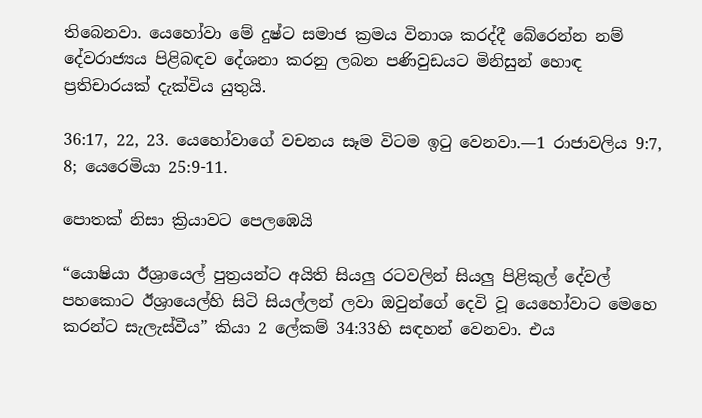තිබෙනවා. යෙහෝවා මේ දුෂ්ට සමාජ ක්‍රමය විනාශ කරද්දී බේරෙන්න නම් දේවරාජ්‍යය පිළිබඳව දේශනා කරනු ලබන පණිවුඩයට මිනිසුන් හොඳ ප්‍රතිචාරයක් දැක්විය යුතුයි.

36:17, 22, 23. යෙහෝවාගේ වචනය සෑම විටම ඉටු වෙනවා.—1 රාජාවලිය 9:7, 8; යෙරෙමියා 25:9-11.

පොතක් නිසා ක්‍රියාවට පෙලඹෙයි

“යොෂියා ඊශ්‍රායෙල් පුත්‍රයන්ට අයිති සියලු රටවලින් සියලු පිළිකුල් දේවල් පහකොට ඊශ්‍රායෙල්හි සිටි සියල්ලන් ලවා ඔවුන්ගේ දෙවි වූ යෙහෝවාට මෙහෙ කරන්ට සැලැස්වීය” කියා 2 ලේකම් 34:33හි සඳහන් වෙනවා. එය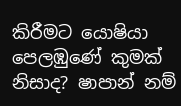කිරීමට යොෂියා පෙලඹුණේ කුමක් නිසාද? ෂාපාන් නම්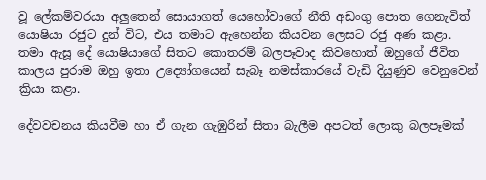වූ ලේකම්වරයා අලුතෙන් සොයාගත් යෙහෝවාගේ නීති අඩංගු පොත ගෙනැවිත් යොෂියා රජුට දුන් විට, එය තමාට ඇහෙන්න කියවන ලෙසට රජු අණ කළා. තමා ඇසූ දේ යොෂියාගේ සිතට කොතරම් බලපෑවාද කිවහොත් ඔහුගේ ජීවිත කාලය පුරාම ඔහු ඉතා උද්‍යෝගයෙන් සැබෑ නමස්කාරයේ වැඩි දියුණුව වෙනුවෙන් ක්‍රියා කළා.

දේවවචනය කියවීම හා ඒ ගැන ගැඹුරින් සිතා බැලීම අපටත් ලොකු බලපෑමක්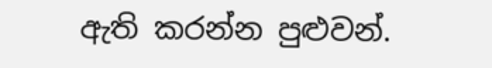ඇති කරන්න පුළුවන්.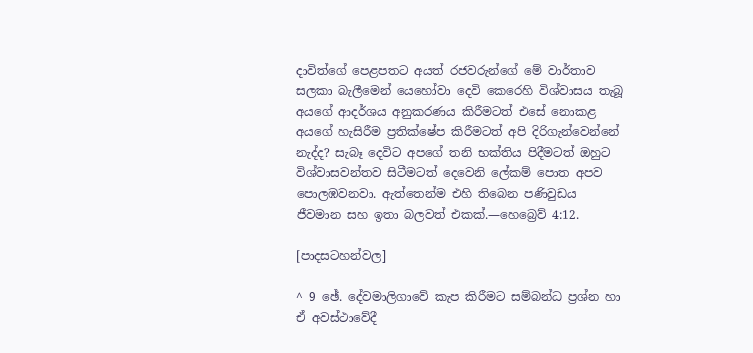දාවිත්ගේ පෙළපතට අයත් රජවරුන්ගේ මේ වාර්තාව සලකා බැලීමෙන් යෙහෝවා දෙවි කෙරෙහි විශ්වාසය තැබූ අයගේ ආදර්ශය අනුකරණය කිරීමටත් එසේ නොකළ අයගේ හැසිරීම ප්‍රතික්ෂේප කිරීමටත් අපි දිරිගැන්වෙන්නේ නැද්ද? සැබෑ දෙවිට අපගේ තනි භක්තිය පිදීමටත් ඔහුට විශ්වාසවන්තව සිටීමටත් දෙවෙනි ලේකම් පොත අපව පොලඹවනවා. ඇත්තෙන්ම එහි තිබෙන පණිවුඩය ජීවමාන සහ ඉතා බලවත් එකක්.—හෙබ්‍රෙව් 4:12.

[පාදසටහන්වල]

^ 9 ඡේ. දේවමාලිගාවේ කැප කිරීමට සම්බන්ධ ප්‍රශ්න හා ඒ අවස්ථාවේදී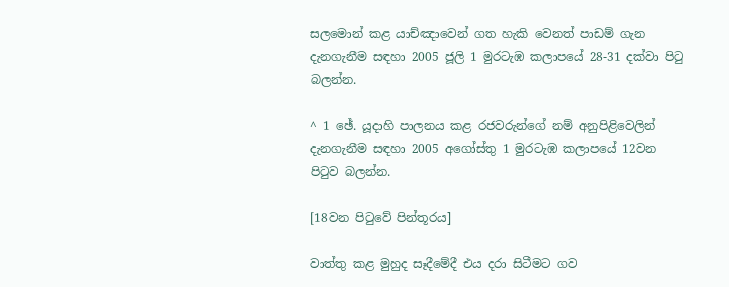සලමොන් කළ යාච්ඤාවෙන් ගත හැකි වෙනත් පාඩම් ගැන දැනගැනීම සඳහා 2005 ජූලි 1 මුරටැඹ කලාපයේ 28-31 දක්වා පිටු බලන්න.

^ 1 ඡේ. යූදාහි පාලනය කළ රජවරුන්ගේ නම් අනුපිළිවෙලින් දැනගැනීම සඳහා 2005 අගෝස්තු 1 මුරටැඹ කලාපයේ 12වන පිටුව බලන්න.

[18වන පිටුවේ පින්තූරය]

වාත්තු කළ මුහුද සෑදීමේදී එය දරා සිටීමට ගව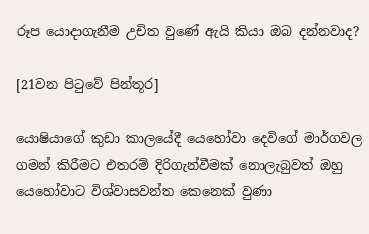රූප යොදාගැනීම උචිත වුණේ ඇයි කියා ඔබ දන්නවාද?

[21වන පිටුවේ පින්තූර]

යොෂියාගේ කුඩා කාලයේදී යෙහෝවා දෙවිගේ මාර්ගවල ගමන් කිරීමට එතරම් දිරිගැන්වීමක් නොලැබුවත් ඔහු යෙහෝවාට විශ්වාසවන්ත කෙනෙක් වුණා